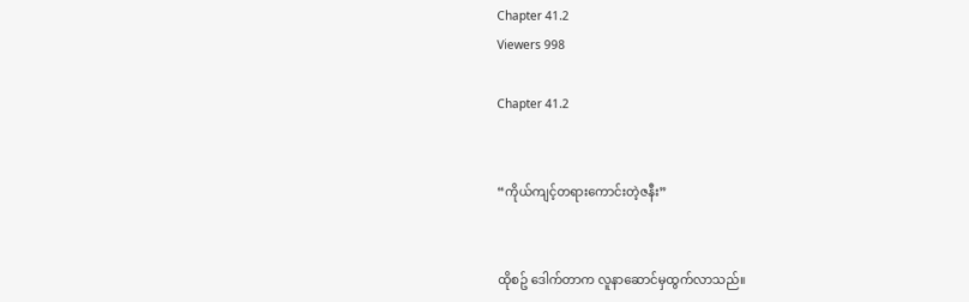Chapter 41.2
Viewers 998

Chapter 41.2


“ကိုယ်ကျင့်တရားကောင်းတဲ့ဇနီး”


ထိုစဥ် ဒေါက်တာက လူနာဆောင်မှထွက်လာသည်။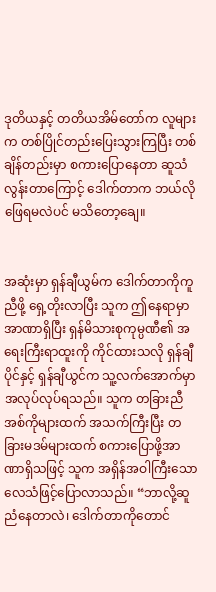ဒုတိယနှင့် တတိယအိမ်တော်က လူများက တစ်ပြိုင်တည်းပြေးသွားကြပြီး တစ်ချိန်တည်းမှာ စကားပြောနေတာ ဆူသံလွန်းတာကြောင့် ဒေါက်တာက ဘယ်လိုဖြေရမလဲပင် မသိတော့ချေ။


အဆုံးမှာ ရှန်ချီယွမ်က ဒေါက်တာကိုကူညီဖို့ ရှေ့တိုးလာပြီး သူက ဤနေရာမှာ အာဏာရှိပြီး ရှန်မိသားစုကုမ္ပဏီ၏ အရေးကြီးရာထူးကို ကိုင်ထားသလို ရှန်ချီပိုင်နှင့် ရှန်ချီယွင်က သူ့လက်အောက်မှာ အလုပ်လုပ်ရသည်။ သူက တခြားညီအစ်ကိုများထက် အသက်ကြီးပြီး တခြားမဒမ်များထက် စကားပြောဖို့အာဏာရှိသဖြင့် သူက အရှိန်အဝါကြီးသော လေသံဖြင့်ပြောလာသည်။ “ဘာလို့ဆူညံနေတာလဲ၊ ဒေါက်တာကိုတောင်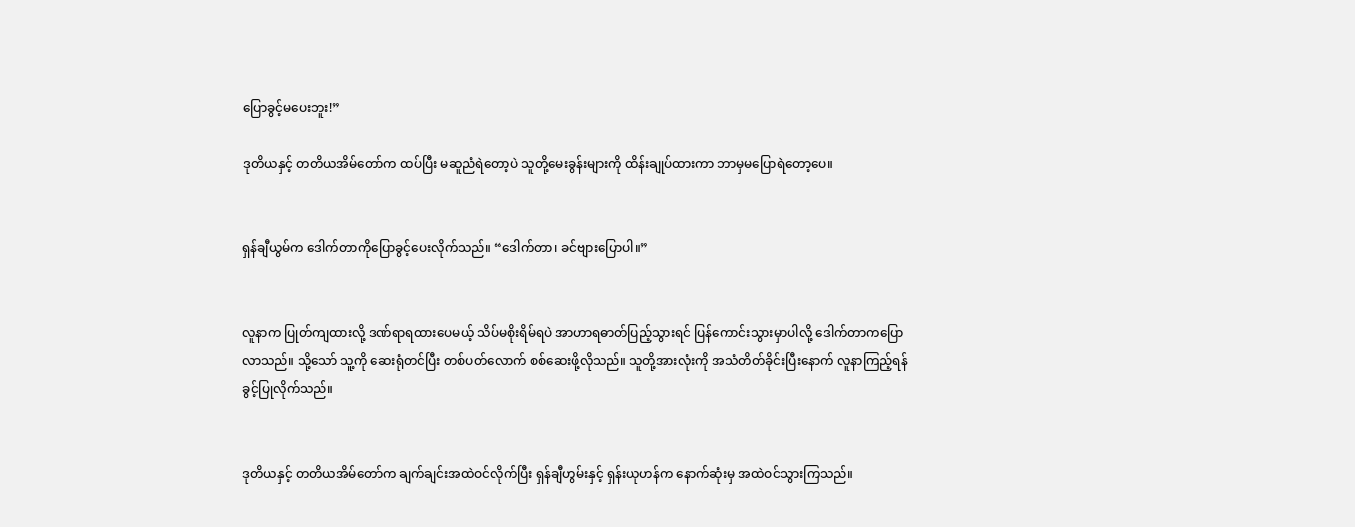ပြောခွင့်မပေးဘူး!”

ဒုတိယနှင့် တတိယအိမ်တော်က ထပ်ပြီး မဆူညံရဲတော့ပဲ သူတို့မေးခွန်းများကို ထိန်းချုပ်ထားကာ ဘာမှမပြောရဲတော့ပေ။


ရှန်ချီယွမ်က ဒေါက်တာကိုပြောခွင့်ပေးလိုက်သည်။ “ဒေါက်တာ၊ ခင်ဗျားပြောပါ။”


လူနာက ပြုတ်ကျထားလို့ ဒဏ်ရာရထားပေမယ့် သိပ်မစိုးရိမ်ရပဲ အာဟာရဓာတ်ပြည့်သွားရင် ပြန်ကောင်းသွားမှာပါလို့ ဒေါက်တာကပြောလာသည်။ သို့သော် သူ့ကို ဆေးရုံတင်ပြီး တစ်ပတ်လောက် စစ်ဆေးဖို့လိုသည်။ သူတို့အားလုံးကို အသံတိတ်ခိုင်းပြီးနောက် လူနာကြည့်ရန် ခွင့်ပြုလိုက်သည်။


ဒုတိယနှင့် တတိယအိမ်တော်က ချက်ချင်းအထဲဝင်လိုက်ပြီး ရှန်ချီဟွမ်းနှင့် ရှန်းယုဟန်က နောက်ဆုံးမှ အထဲဝင်သွားကြသည်။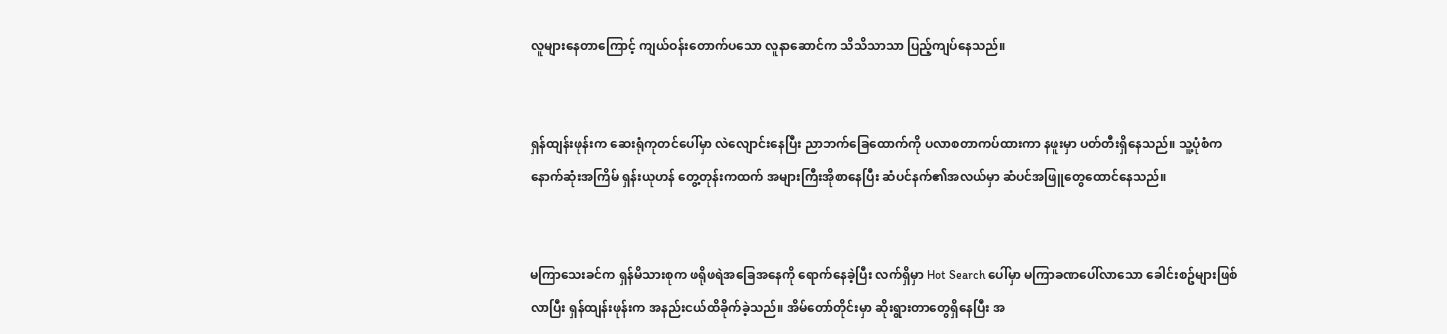လူများနေတာကြောင့် ကျယ်ဝန်းတောက်ပသော လူနာဆောင်က သိသိသာသာ ပြည့်ကျပ်နေသည်။


ရှန်ထျန်းဖုန်းက ဆေးရုံကုတင်ပေါ်မှာ လဲလျောင်းနေပြီး ညာဘက်ခြေထောက်ကို ပလာစတာကပ်ထားကာ နဖူးမှာ ပတ်တီးရှိနေသည်။ သူ့ပုံစံက နောက်ဆုံးအကြိမ် ရှန်းယုဟန် တွေ့တုန်းကထက် အများကြီးအိုစာနေပြီး ဆံပင်နက်၏အလယ်မှာ ဆံပင်အဖြူတွေထောင်နေသည်။


မကြာသေးခင်က ရှန်မိသားစုက ဖရိုဖရဲအခြေအနေကို ရောက်နေခဲ့ပြီး လက်ရှိမှာ Hot Search ပေါ်မှာ မကြာခဏပေါ်လာသော ခေါင်းစဥ်များဖြစ်လာပြီး ရှန်ထျန်းဖုန်းက အနည်းငယ်ထိခိုက်ခဲ့သည်။ အိမ်တော်တိုင်းမှာ ဆိုးရွားတာတွေရှိနေပြီး အ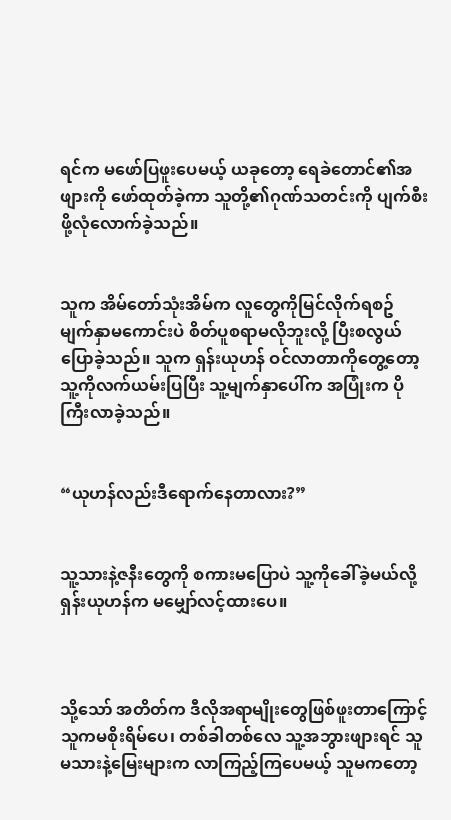ရင်က မဖော်ပြဖူးပေမယ့် ယခုတော့ ရေခဲတောင်၏အဖျားကို ဖော်ထုတ်ခဲ့ကာ သူတို့၏ဂုဏ်သတင်းကို ပျက်စီးဖို့လုံလောက်ခဲ့သည်။


သူက အိမ်တော်သုံးအိမ်က လူတွေကိုမြင်လိုက်ရစဥ် မျက်နှာမကောင်းပဲ စိတ်ပူစရာမလိုဘူးလို့ ပြီးစလွယ်ပြောခဲ့သည်။ သူက ရှန်းယုဟန် ဝင်လာတာကိုတွေ့တော့ သူ့ကိုလက်ယမ်းပြပြီး သူ့မျက်နှာပေါ်က အပြုံးက ပိုကြီးလာခဲ့သည်။


“ယုဟန်လည်းဒီရောက်နေတာလား?”


သူ့သားနဲ့ဇနီးတွေကို စကားမပြောပဲ သူ့ကိုခေါ်ခဲ့မယ်လို့ ရှန်းယုဟန်က မမျှော်လင့်ထားပေ။



သို့သော် အတိတ်က ဒီလိုအရာမျိုးတွေဖြစ်ဖူးတာကြောင့် သူကမစိုးရိမ်ပေ၊ တစ်ခါတစ်လေ သူ့အဘွားဖျားရင် သူမသားနဲ့မြေးများက လာကြည့်ကြပေမယ့် သူမကတော့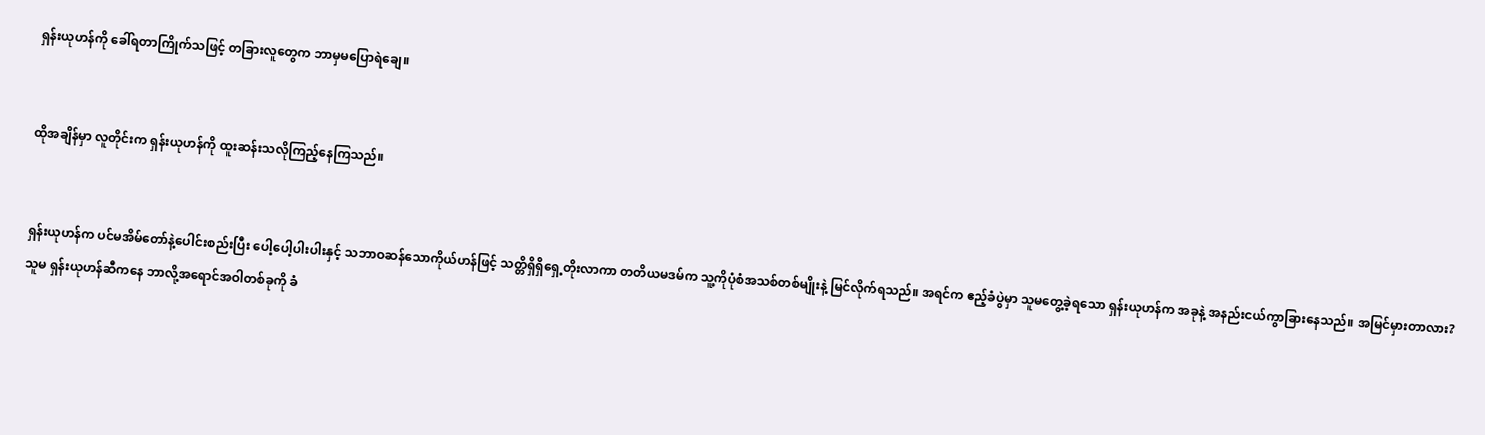ရှန်းယုဟန်ကို ခေါ်ရတာကြိုက်သဖြင့် တခြားလူတွေက ဘာမှမပြောရဲချေ။


ထိုအချိန်မှာ လူတိုင်းက ရှန်းယုဟန်ကို ထူးဆန်းသလိုကြည့်နေကြသည်။


ရှန်းယုဟန်က ပင်မအိမ်တော်နဲ့ပေါင်းစည်းပြီး ပေါ့ပေါ့ပါးပါးနှင့် သဘာဝဆန်သောကိုယ်ဟန်ဖြင့် သတ္တိရှိရှိရှေ့တိုးလာကာ တတိယမဒမ်က သူ့ကိုပုံစံအသစ်တစ်မျိုးနဲ့ မြင်လိုက်ရသည်။ အရင်က ဧည့်ခံပွဲမှာ သူမတွေ့ခဲ့ရသော ရှန်းယုဟန်က အခုနဲ့ အနည်းငယ်ကွာခြားနေသည်။ အမြင်မှားတာလား? သူမ ရှန်းယုဟန်ဆီကနေ ဘာလို့အရောင်အဝါတစ်ခုကို ခံ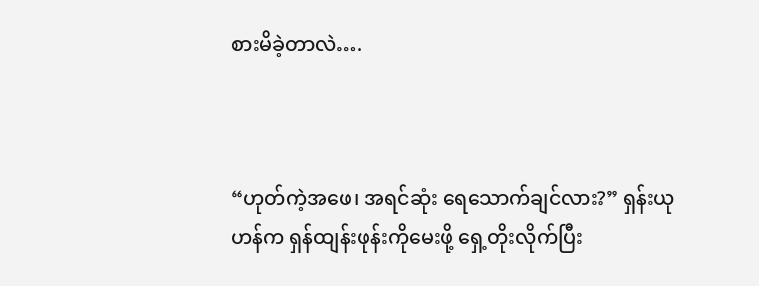စားမိခဲ့တာလဲ….



“ဟုတ်ကဲ့အဖေ၊ အရင်ဆုံး ရေသောက်ချင်လား?” ရှန်းယုဟန်က ရှန်ထျန်းဖုန်းကိုမေးဖို့ ရှေ့တိုးလိုက်ပြီး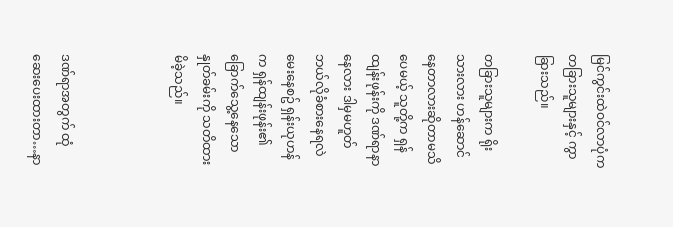မြင်ကွင်းထဲဝင်လာပုံက တခြားသူများနှင့် ကွာခြားသည်။

တခြားသူများက ရိုးသားလား ဟန်ဆောင်နေတာလားဆိုတာမသိပေမယ့် သူတို့က ရှန်ထျန်းဖုန်းကို ဒဏ်ရာနာနေလား ဒါမှမဟူတ် ဘယ်လိုခံစားနေရလဲမေးနေစဥ် ရှန်းယုဟန်က ရှန်ထျန်းဖုန်း၏ ခြောက်သွေ့နေသော နှုတ်ခမ်းကို သတိထားမိခဲ့သည်။



ဒဏ်ရာအတွက် ထုံဆေးပေးထားတာ…နာ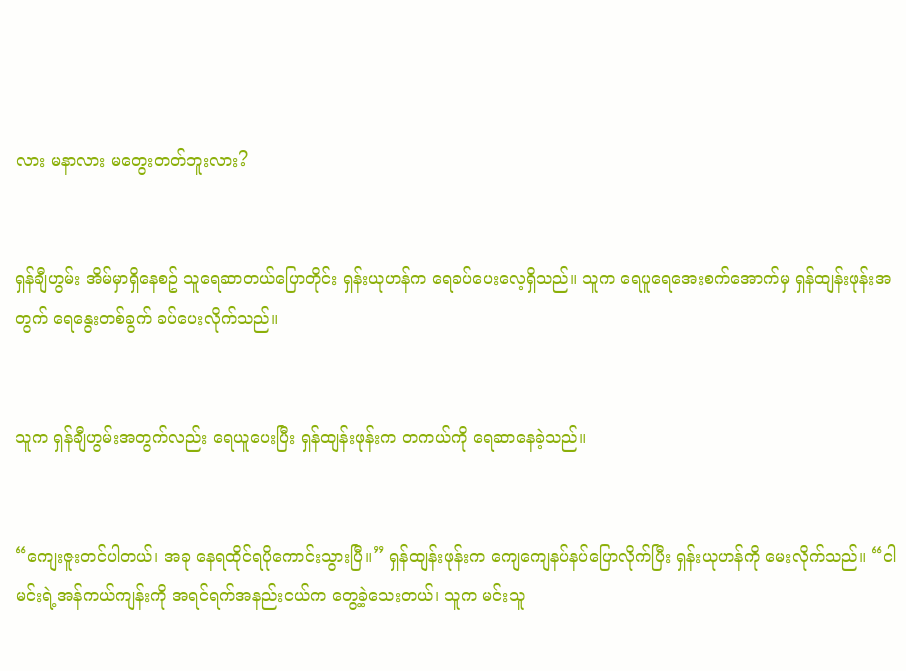လား မနာလား မတွေးတတ်ဘူးလား?


ရှန်ချီဟွမ်း အိမ်မှာရှိနေစဥ် သူရေဆာတယ်ပြောတိုင်း ရှန်းယုဟန်က ရေခပ်ပေးလေ့ရှိသည်။ သူက ရေပူရေအေးစက်အောက်မှ ရှန်ထျန်းဖုန်းအတွက် ရေနွေးတစ်ခွက် ခပ်ပေးလိုက်သည်။


သူက ရှန်ချီဟွမ်းအတွက်လည်း ရေယူပေးပြီး ရှန်ထျန်းဖုန်းက တကယ်ကို ရေဆာနေခဲ့သည်။


“ကျေးဇူးတင်ပါတယ်၊ အခု နေရထိုင်ရပိုကောင်းသွားပြီ။” ရှန်ထျန်းဖုန်းက ကျေကျေနပ်နပ်ပြောလိုက်ပြီး ရှန်းယုဟန်ကို မေးလိုက်သည်။ “ငါမင်းရဲ့အန်ကယ်ကျန်းကို အရင်ရက်အနည်းငယ်က တွေ့ခဲ့သေးတယ်၊ သူက မင်းသူ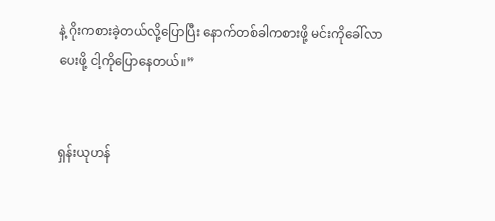နဲ့ ဂိုးကစားခဲ့တယ်လို့ပြောပြီး နောက်တစ်ခါကစားဖို့ မင်းကိုခေါ်လာပေးဖို့ ငါ့ကိုပြောနေတယ်။”


ရှန်းယုဟန်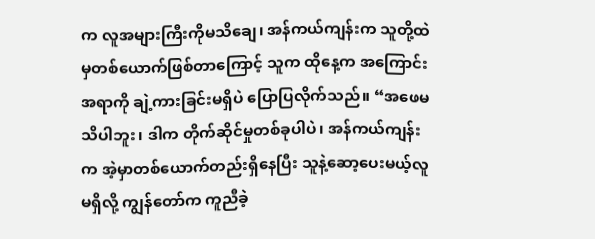က လူအများကြီးကိုမသိချေ၊ အန်ကယ်ကျန်းက သူတို့ထဲမှတစ်ယောက်ဖြစ်တာကြောင့် သူက ထိုနေ့က အကြောင်းအရာကို ချဲ့ကားခြင်းမရှိပဲ ပြောပြလိုက်သည်။ “အဖေမသိပါဘူး၊ ဒါက တိုက်ဆိုင်မှုတစ်ခုပါပဲ၊ အန်ကယ်ကျန်းက အဲ့မှာတစ်ယောက်တည်းရှိနေပြီး သူနဲ့ဆော့ပေးမယ့်လူမရှိလို့ ကျွန်တော်က ကူညီခဲ့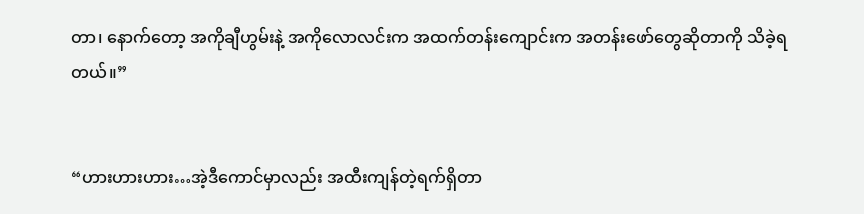တာ၊ နောက်တော့ အကိုချီဟွမ်းနဲ့ အကိုလောလင်းက အထက်တန်းကျောင်းက အတန်းဖော်တွေဆိုတာကို သိခဲ့ရတယ်။”


“ဟားဟားဟား…အဲ့ဒီကောင်မှာလည်း အထီးကျန်တဲ့ရက်ရှိတာ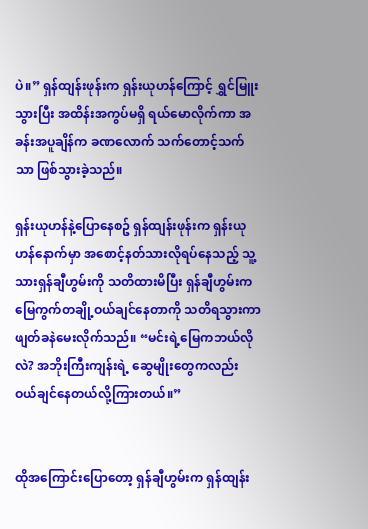ပဲ။” ရှန်ထျန်းဖုန်းက ရှန်းယုဟန်ကြောင့် ရွှင်မြူးသွားပြီး အထိန်းအကွပ်မရှိ ရယ်မောလိုက်ကာ အခန်းအပူချိန်က ခဏလောက် သက်တောင့်သက်သာ ဖြစ်သွားခဲ့သည်။

ရှန်းယုဟန်နဲ့ပြောနေစဥ် ရှန်ထျန်းဖုန်းက ရှန်းယုဟန်နောက်မှာ အစောင့်နတ်သားလိုရပ်နေသည့် သူ့သားရှန်ချီဟွမ်းကို သတိထားမိပြီး ရှန်ချီဟွမ်းက မြေကွက်တချို့ဝယ်ချင်နေတာကို သတိရသွားကာ ဖျတ်ခနဲမေးလိုက်သည်။ “မင်းရဲ့မြေကဘယ်လိုလဲ? အဘိုးကြီးကျန်းရဲ့ ဆွေမျိုးတွေကလည်း ဝယ်ချင်နေတယ်လို့ကြားတယ်။”


ထိုအကြောင်းပြောတော့ ရှန်ချီဟွမ်းက ရှန်ထျန်း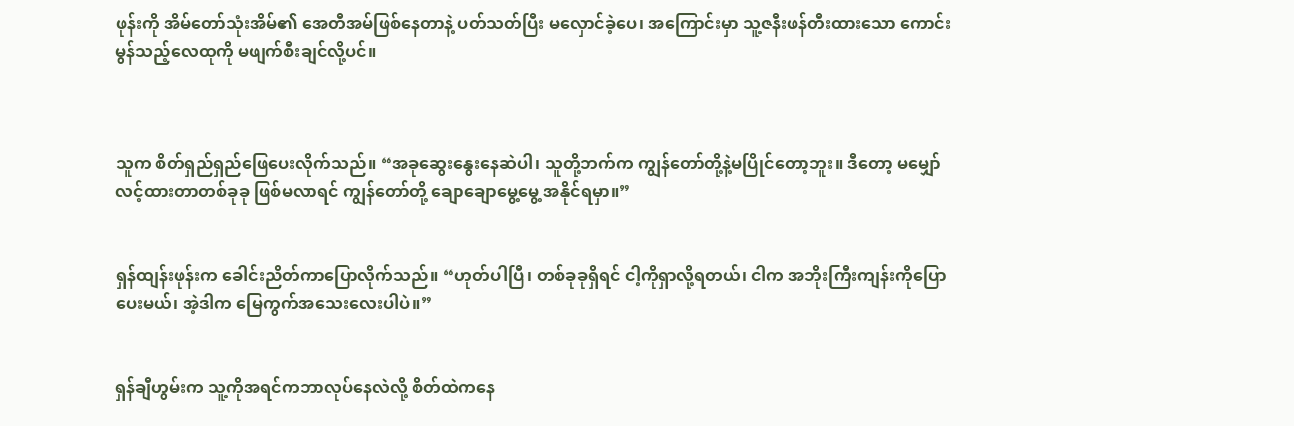ဖုန်းကို အိမ်တော်သုံးအိမ်၏ အေတီအမ်ဖြစ်နေတာနဲ့ ပတ်သတ်ပြီး မလှောင်ခဲ့ပေ၊ အကြောင်းမှာ သူ့ဇနီးဖန်တီးထားသော ကောင်းမွန်သည့်လေထုကို မဖျက်စီးချင်လို့ပင်။



သူက စိတ်ရှည်ရှည်ဖြေပေးလိုက်သည်။ “အခုဆွေးနွေးနေဆဲပါ၊ သူတို့ဘက်က ကျွန်တော်တို့နဲ့မပြိုင်တော့ဘူး။ ဒီတော့ မမျှော်လင့်ထားတာတစ်ခုခု ဖြစ်မလာရင် ကျွန်တော်တို့ ချောချောမွေ့မွေ့ အနိုင်ရမှာ။”


ရှန်ထျန်းဖုန်းက ခေါင်းညိတ်ကာပြောလိုက်သည်။ “ဟုတ်ပါပြီ၊ တစ်ခုခုရှိရင် ငါ့ကိုရှာလို့ရတယ်၊ ငါက အဘိုးကြီးကျန်းကိုပြောပေးမယ်၊ အဲ့ဒါက မြေကွက်အသေးလေးပါပဲ။”


ရှန်ချီဟွမ်းက သူ့ကိုအရင်ကဘာလုပ်နေလဲလို့ စိတ်ထဲကနေ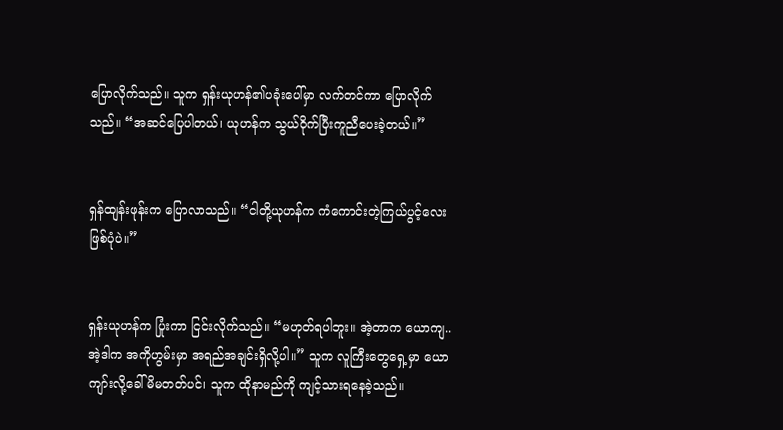ပြောလိုက်သည်။ သူက ရှန်းယုဟန်၏ပခုံးပေါ်မှာ လက်တင်ကာ ပြောလိုက်သည်။ “အဆင်ပြေပါတယ်၊ ယုဟန်က သွယ်ဝိုက်ပြီးကူညီပေးခဲ့တယ်။”


ရှန်ထျန်းဖုန်းက ပြောလာသည်။ “ငါတို့ယုဟန်က ကံကောင်းတဲ့ကြယ်ပွင့်လေးဖြစ်ပုံပဲ။”


ရှန်းယုဟန်က ပြုံးကာ ငြင်းလိုက်သည်။ “မဟုတ်ရပါဘူး။ အဲ့တာက ယောကျ..အဲ့ဒါက အကိုဟွမ်းမှာ အရည်အချင်းရှိလို့ပါ။” သူက လူကြီးတွေရှေ့မှာ ယောကျာ်းလို့ခေါ်မိမတတ်ပင်၊ သူက ထိုနာမည်ကို ကျင့်သားရနေခဲ့သည်။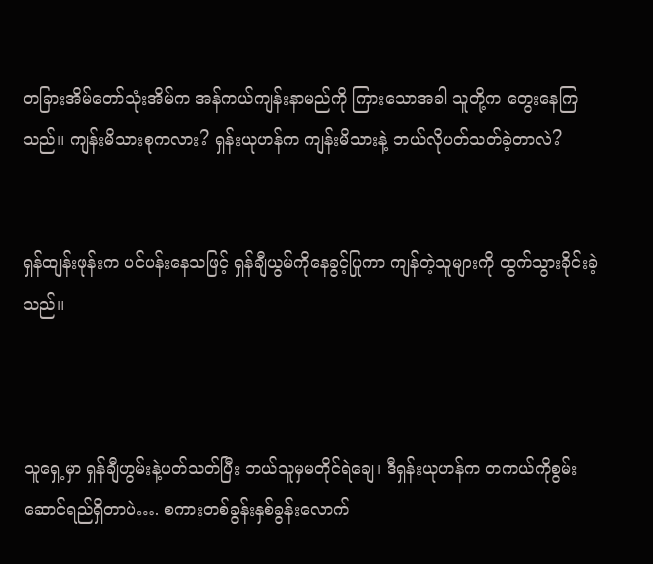တခြားအိမ်တော်သုံးအိမ်က အန်ကယ်ကျန်းနာမည်ကို ကြားသောအခါ သူတို့က တွေးနေကြသည်။ ကျန်းမိသားစုကလား? ရှန်းယုဟန်က ကျန်းမိသားနဲ့ ဘယ်လိုပတ်သတ်ခဲ့တာလဲ?


ရှန်ထျန်းဖုန်းက ပင်ပန်းနေသဖြင့် ရှန်ချီယွမ်ကိုနေခွင့်ပြုကာ ကျန်တဲ့သူများကို ထွက်သွားခိုင်းခဲ့သည်။



သူရှေ့မှာ ရှန်ချီဟွမ်းနဲ့ပတ်သတ်ပြီး ဘယ်သူမှမတိုင်ရဲချေ၊ ဒီရှန်းယုဟန်က တကယ်ကိုစွမ်းဆောင်ရည်ရှိတာပဲ…. စကားတစ်ခွန်းနှစ်ခွန်းလောက်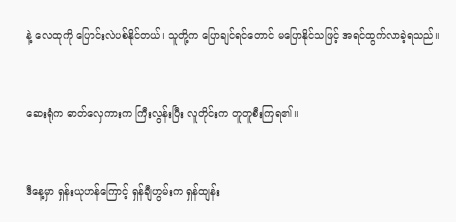နဲ့ လေထုကို ပြောင်းလဲပစ်နိုင်တယ်၊ သူတို့က ပြောချင်ရင်တောင် မပြောနိုင်သဖြင့် အရင်ထွက်လာခဲ့ရသည်။


ဆေးရုံက ဓာတ်လှေကားက ကြီးလွန်းပြီး လူတိုင်းက တူတူစီးကြရ၏။


ဒီနေ့မှာ ရှန်းယုဟန်ကြောင့် ရှန်ချီဟွမ်းက ရှန်ထျန်း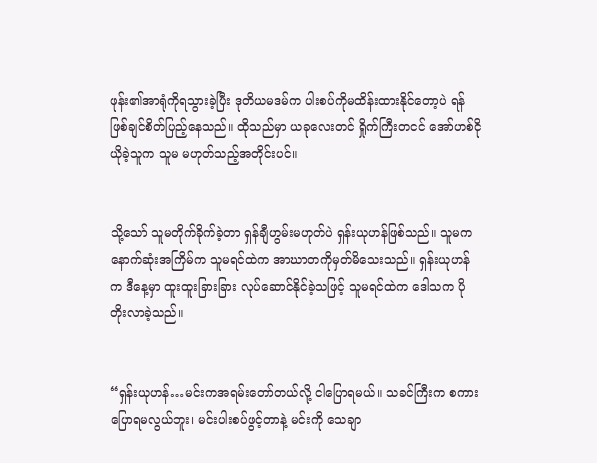ဖုန်း၏အာရုံကိုရသွားခဲ့ပြီး ဒုတိယမဒမ်က ပါးစပ်ကိုမထိန်းထားနိုင်တော့ပဲ ရန်ဖြစ်ချင်စိတ်ပြည့်နေသည်။ ထိုသည်မှာ ယခုလေးတင် ရှိုက်ကြီးတငင် အော်ဟစ်ငိုယိုခဲ့သူက သူမ မဟုတ်သည့်အတိုင်းပင်။


သို့သော် သူမတိုက်ခိုက်ခဲ့တာ ရှန်ချီဟွမ်းမဟုတ်ပဲ ရှန်းယုဟန်ဖြစ်သည်။ သူမက နောက်ဆုံးအကြိမ်က သူမရင်ထဲက အာဃာတကိုမှတ်မိသေးသည်။ ရှန်းယုဟန်က ဒီနေ့မှာ ထူးထူးခြားခြား လုပ်ဆောင်နိုင်ခဲ့သဖြင့် သူမရင်ထဲက ဒေါသက ပိုတိုးလာခဲ့သည်။


“ရှန်းယုဟန်…မင်းကအရမ်းတော်တယ်လို့ ငါပြောရမယ်။ သခင်ကြီးက စကားပြောရမလွယ်ဘူး၊ မင်းပါးစပ်ဖွင့်တာနဲ့ မင်းကို သေချာ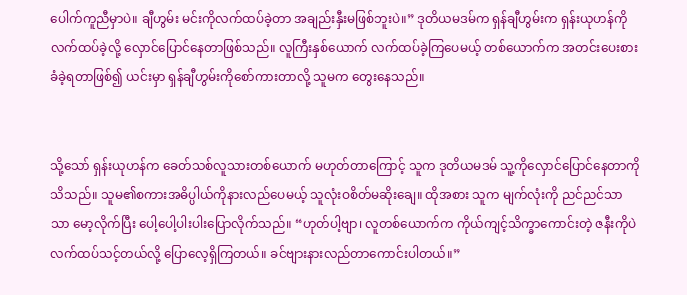ပေါက်ကူညီမှာပဲ။ ချီဟွမ်း မင်းကိုလက်ထပ်ခဲ့တာ အချည်းနှီးမဖြစ်ဘူးပဲ။” ဒုတိယမဒမ်က ရှန်ချီဟွမ်းက ရှန်းယုဟန်ကို လက်ထပ်ခဲ့လို့ လှောင်ပြောင်နေတာဖြစ်သည်။ လူကြီးနှစ်ယောက် လက်ထပ်ခဲ့ကြပေမယ့် တစ်ယောက်က အတင်းပေးစားခံခဲ့ရတာဖြစ်၍ ယင်းမှာ ရှန်ချီဟွမ်းကိုစော်ကားတာလို့ သူမက တွေးနေသည်။


သို့သော် ရှန်းယုဟန်က ခေတ်သစ်လူသားတစ်ယောက် မဟုတ်တာကြောင့် သူက ဒုတိယမဒမ် သူ့ကိုလှောင်ပြောင်နေတာကိုသိသည်။ သူမ၏စကားအဓိပ္ပါယ်ကိုနားလည်ပေမယ့် သူလုံးဝစိတ်မဆိုးချေ။ ထိုအစား သူက မျက်လုံးကို ညင်ညင်သာသာ မော့လိုက်ပြီး ပေါ့ပေါ့ပါးပါးပြောလိုက်သည်။ “ဟုတ်ပါ့ဗျာ၊ လူတစ်ယောက်က ကိုယ်ကျင့်သိက္ခာကောင်းတဲ့ ဇနီးကိုပဲလက်ထပ်သင့်တယ်လို့ ပြောလေ့ရှိကြတယ်။ ခင်ဗျားနားလည်တာကောင်းပါတယ်။”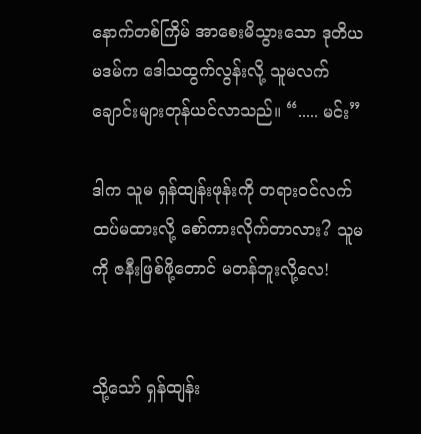နောက်တစ်ကြိမ် အာစေးမိသွားသော ဒုတိယမဒမ်က ဒေါသထွက်လွန်းလို့ သူမလက်ချောင်းများတုန်ယင်လာသည်။ “..... မင်း”

ဒါက သူမ ရှန်ထျန်းဖုန်းကို တရားဝင်လက်ထပ်မထားလို့ စော်ကားလိုက်တာလား? သူမကို ဇနီးဖြစ်ဖို့တောင် မတန်ဘူးလို့လေ!


သို့သော် ရှန်ထျန်း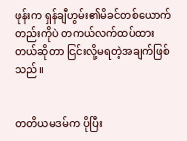ဖုန်းက ရှန်ချီဟွမ်း၏မိခင်တစ်ယောက်တည်းကိုပဲ တကယ်လက်ထပ်ထားတယ်ဆိုတာ ငြင်းလို့မရတဲ့အချက်ဖြစ်သည်။


တတိယမဒမ်က ပိုပြီး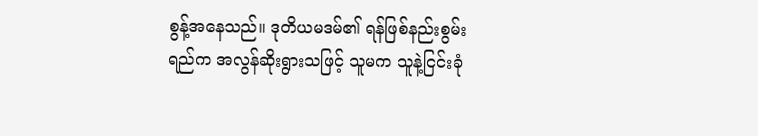စွန့်အနေသည်။ ဒုတိယမဒမ်၏ ရန်ဖြစ်နည်းစွမ်းရည်က အလွန်ဆိုးရွားသဖြင့် သူမက သူနဲ့ငြင်းခုံ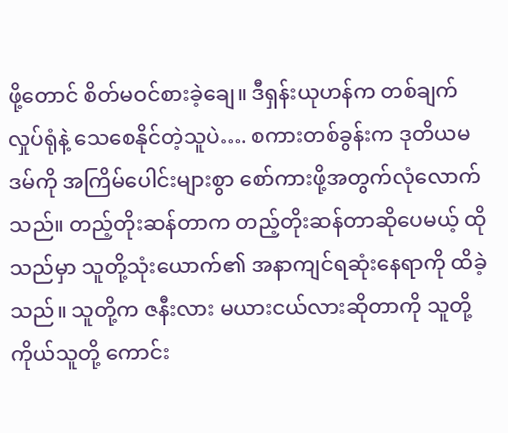ဖို့တောင် စိတ်မဝင်စားခဲ့ချေ။ ဒီရှန်းယုဟန်က တစ်ချက်လှုပ်ရုံနဲ့ သေစေနိုင်တဲ့သူပဲ…. စကားတစ်ခွန်းက ဒုတိယမဒမ်ကို အကြိမ်ပေါင်းများစွာ စော်ကားဖို့အတွက်လုံလောက်သည်။ တည့်တိုးဆန်တာက တည့်တိုးဆန်တာဆိုပေမယ့် ထိုသည်မှာ သူတို့သုံးယောက်၏ အနာကျင်ရဆုံးနေရာကို ထိခဲ့သည်။ သူတို့က ဇနီးလား မယားငယ်လားဆိုတာကို သူတို့ကိုယ်သူတို့ ကောင်း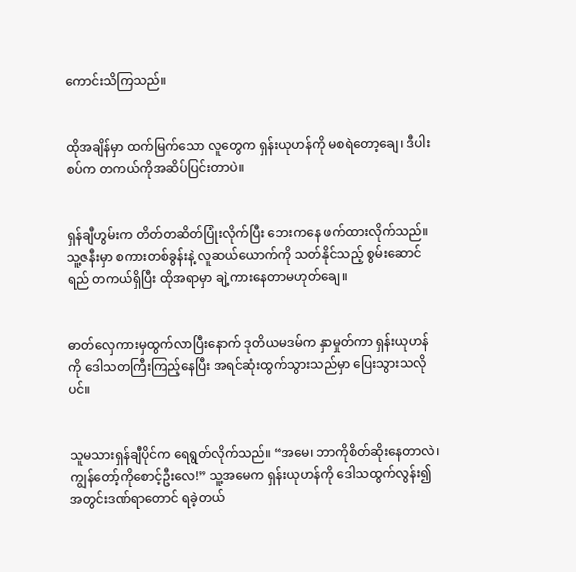ကောင်းသိကြသည်။


ထိုအချိန်မှာ ထက်မြက်သော လူတွေက ရှန်းယုဟန်ကို မစရဲတော့ချေ၊ ဒီပါးစပ်က တကယ်ကိုအဆိပ်ပြင်းတာပဲ။


ရှန်ချီဟွမ်းက တိတ်တဆိတ်ပြုံးလိုက်ပြီး ဘေးကနေ ဖက်ထားလိုက်သည်။ သူ့ဇနီးမှာ စကားတစ်ခွန်းနဲ့ လူဆယ်ယောက်ကို သတ်နိုင်သည့် စွမ်းဆောင်ရည် တကယ်ရှိပြီး ထိုအရာမှာ ချဲ့ကားနေတာမဟုတ်ချေ။


ဓာတ်လှေကားမှထွက်လာပြီးနောက် ဒုတိယမဒမ်က နှာမှုတ်ကာ ရှန်းယုဟန်ကို ဒေါသတကြီးကြည့်နေပြီး အရင်ဆုံးထွက်သွားသည်မှာ ပြေးသွားသလိုပင်။


သူမသားရှန်ချီပိုင်က ရေရွတ်လိုက်သည်။ “အမေ၊ ဘာကိုစိတ်ဆိုးနေတာလဲ၊ ကျွန်တော့်ကိုစောင့်ဦးလေ!” သူ့အမေက ရှန်းယုဟန်ကို ဒေါသထွက်လွန်း၍ အတွင်းဒဏ်ရာတောင် ရခဲ့တယ်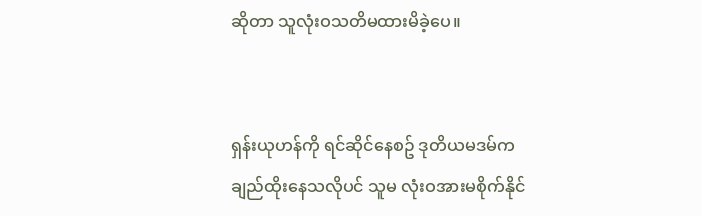ဆိုတာ သူလုံးဝသတိမထားမိခဲ့ပေ။


ရှန်းယုဟန်ကို ရင်ဆိုင်နေစဥ် ဒုတိယမဒမ်က ချည်ထိုးနေသလိုပင် သူမ လုံးဝအားမစိုက်နိုင်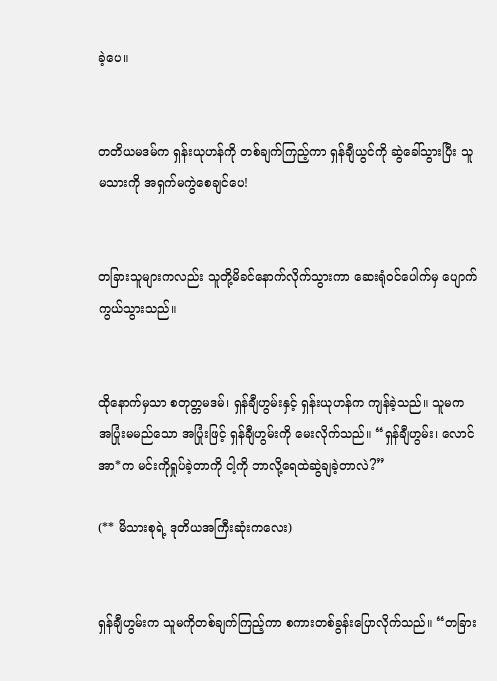ခဲ့ပေ။


တတိယမဒမ်က ရှန်းယုဟန်ကို တစ်ချက်ကြည့်ကာ ရှန်ချီယွင်ကို ဆွဲခေါ်သွားပြီး သူမသားကို အရှက်မကွဲစေချင်ပေ!


တခြားသူများကလည်း သူတို့မိခင်နောက်လိုက်သွားကာ ဆေးရုံဝင်ပေါက်မှ ပျောက်ကွယ်သွားသည်။


ထိုနောက်မှသာ စတုတ္တမဒမ်၊ ရှန်ချီဟွမ်းနှင့် ရှန်းယုဟန်က ကျန်ခဲ့သည်။ သူမက အပြုံးမမည်သော အပြုံးဖြင့် ရှန်ချီဟွမ်းကို မေးလိုက်သည်။ “ရှန်ချီဟွမ်း၊ လောင်အာ*က မင်းကိုရှုပ်ခဲ့တာကို ငါ့ကို ဘာလို့ရေထဲဆွဲချခဲ့တာလဲ?”

(** မိသားစုရဲ့ ဒုတိယအကြီးဆုံးကလေး)


ရှန်ချီဟွမ်းက သူမကိုတစ်ချက်ကြည့်ကာ စကားတစ်ခွန်းပြောလိုက်သည်။ “တခြား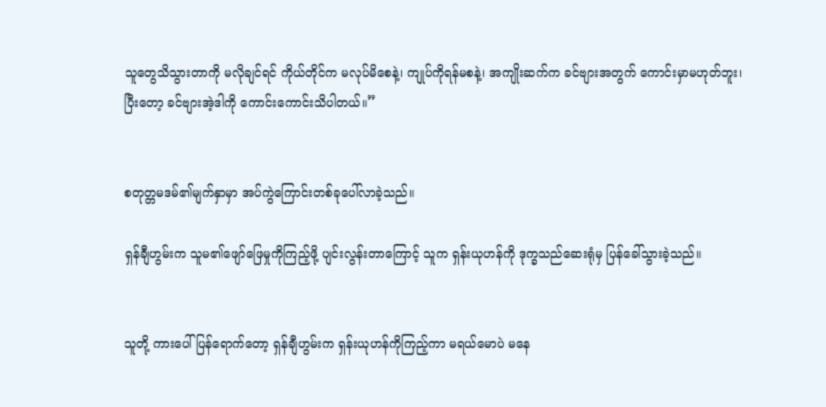သူတွေသိသွားတာကို မလိုချင်ရင် ကိုယ်တိုင်က မလုပ်မိစေနဲ့၊ ကျုပ်ကိုရန်မစနဲ့၊ အကျိုးဆက်က ခင်ဗျားအတွက် ကောင်းမှာမဟုတ်ဘူး၊ ပြီးတော့ ခင်ဗျားအဲ့ဒါကို ကောင်းကောင်းသိပါတယ်။”


စတုတ္တမဒမ်၏မျက်နှာမှာ အပ်ကွဲကြောင်းတစ်ခုပေါ်လာခဲ့သည်။

ရှန်ချီဟွမ်းက သူမ၏ဖျော်ဖြေမှုကိုကြည့်ဖို့ ပျင်းလွန်းတာကြောင့် သူက ရှန်းယုဟန်ကို ဒုက္ခသည်ဆေးရုံမှ ပြန်ခေါ်သွားခဲ့သည်။


သူတို့ ကားပေါ်ပြန်ရောက်တော့ ရှန်ချီဟွမ်းက ရှန်းယုဟန်ကိုကြည့်ကာ မရယ်မောပဲ မနေ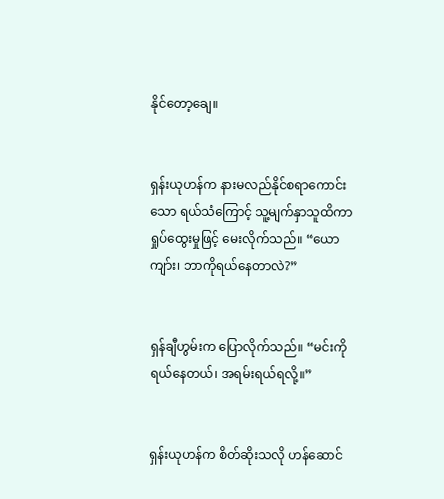နိုင်တော့ချေ။


ရှန်းယုဟန်က နားမလည်နိုင်စရာကောင်းသော ရယ်သံကြောင့် သူ့မျက်နှာသူထိကာ ရှုပ်ထွေးမှုဖြင့် မေးလိုက်သည်။ “ယောကျာ်း၊ ဘာကိုရယ်နေတာလဲ?”


ရှန်ချီဟွမ်းက ပြောလိုက်သည်။ “မင်းကိုရယ်နေတယ်၊ အရမ်းရယ်ရလို့။”


ရှန်းယုဟန်က စိတ်ဆိုးသလို ဟန်ဆောင်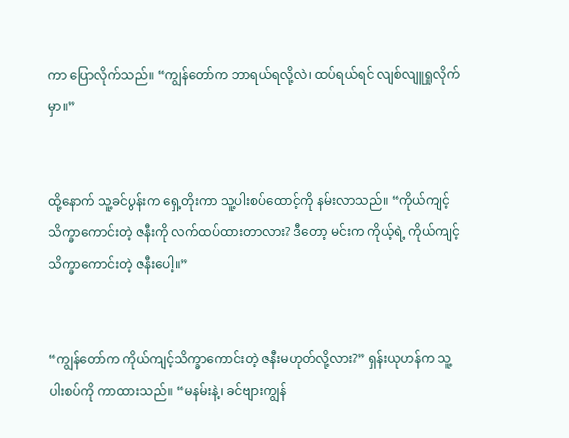ကာ ပြောလိုက်သည်။ “ကျွန်တော်က ဘာရယ်ရလို့လဲ၊ ထပ်ရယ်ရင် လျစ်လျူရှုလိုက်မှာ။”


ထို့နောက် သူ့ခင်ပွန်းက ရှေ့တိုးကာ သူ့ပါးစပ်ထောင့်ကို နမ်းလာသည်။ “ကိုယ်ကျင့်သိက္ခာကောင်းတဲ့ ဇနီးကို လက်ထပ်ထားတာလား? ဒီတော့ မင်းက ကိုယ့်ရဲ့ ကိုယ်ကျင့်သိက္ခာကောင်းတဲ့ ဇနီးပေါ့။”


“ကျွန်တော်က ကိုယ်ကျင့်သိက္ခာကောင်းတဲ့ ဇနီးမဟုတ်လို့လား?” ရှန်းယုဟန်က သူ့ပါးစပ်ကို ကာထားသည်။ “မနမ်းနဲ့၊ ခင်ဗျားကျွန်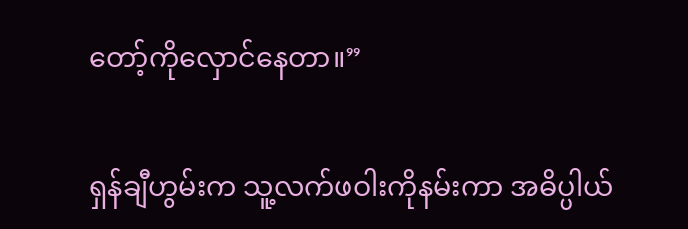တော့်ကိုလှောင်နေတာ။”

ရှန်ချီဟွမ်းက သူ့လက်ဖဝါးကိုနမ်းကာ အဓိပ္ပါယ်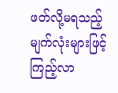ဖတ်လို့မရသည့် မျက်လုံးများဖြင့် ကြည့်လာ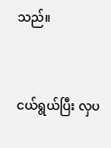သည်။


ငယ်ရွယ်ပြီး လှပ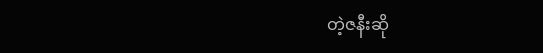တဲ့ဇနီးဆို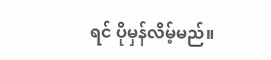ရင် ပိုမှန်လိမ့်မည်။